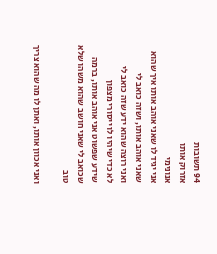94 תשובות
אזרוק אותו
אנונימי
אני יגיד לו שאני אוהב אותו איך שהוא
שאני אוהב אותו, ושזה כואב לי
ואני רוצה שהוא ידע שזה כואב לי
לא כדי שיהיו לו ייסורי מצפון
שידע שפשוט אני אוהב אותו, ברמה שכואב לי שאני חושב שהוא משהו שלא טוב

ואני אכוון אותו, ואתן לו מה שהוא צריך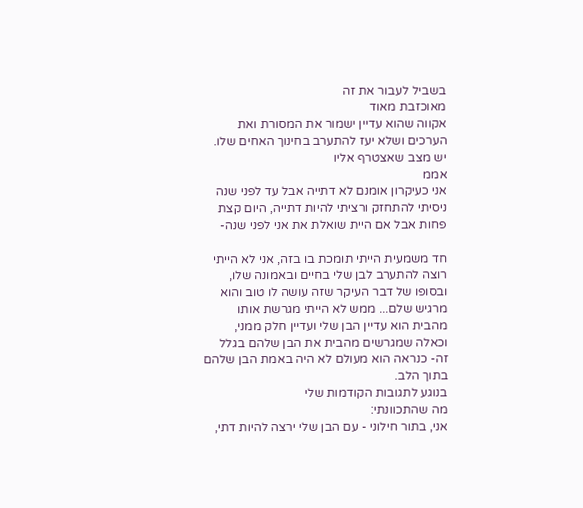בשביל לעבור את זה
מאוכזבת מאוד
אקווה שהוא עדיין ישמור את המסורת ואת הערכים ושלא יעז להתערב בחינוך האחים שלו.
יש מצב שאצטרף אליו
אממ
אני כעיקרון אומנם לא דתייה אבל עד לפני שנה ניסיתי להתחזק ורציתי להיות דתייה, היום קצת פחות אבל אם היית שואלת את אני לפני שנה-

חד משמעית הייתי תומכת בו בזה, אני לא הייתי רוצה להתערב לבן שלי בחיים ובאמונה שלו, ובסופו של דבר העיקר שזה עושה לו טוב והוא מרגיש שלם... ממש לא הייתי מגרשת אותו מהבית הוא עדיין הבן שלי ועדיין חלק ממני, וכאלה שמגרשים מהבית את הבן שלהם בגלל זה- כנראה הוא מעולם לא היה באמת הבן שלהם בתוך הלב.
בנוגע לתגובות הקודמות שלי
מה שהתכוונתי:
אני, בתור חילוני - עם הבן שלי ירצה להיות דתי,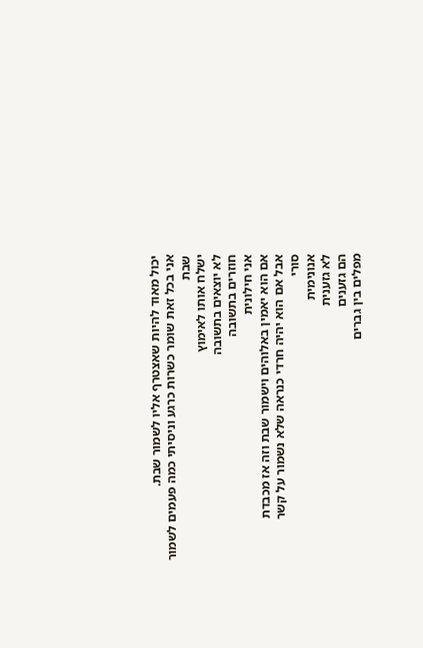יכול מאוד להיות שאצטרף אליו לשמור שבת.
אני בכל זאת שומר כשרות כרגע וניסיתי כמה פעמים לשמור שבת
ישלח אותו לאימוץ
לא יוצאים בתשובה
חוזרים בתשובה
אני חילונית
אם הוא יאמין באלוהים וישמור שבת וזה אז מכבדת
אבל אם הוא יהיה חרדי כנראה שלא נשמור על קשר
סורי
אנונימית
לא גזענית
הם גזענים
מפלים בין גברים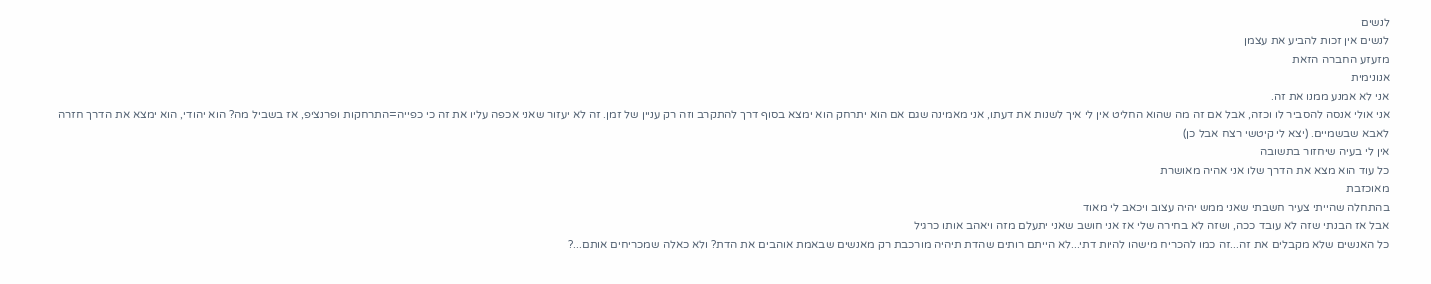לנשים
לנשים אין זכות להביע את עצמן
מזעזע החברה הזאת
אנונימית
אני לא אמנע ממנו את זה.
אני אולי אנסה להסביר לו וכזה, אבל אם זה מה שהוא החליט אין לי איך לשנות את דעתו, אני מאמינה שגם אם הוא יתרחק הוא ימצא בסוף דרך להתקרב וזה רק עניין של זמן. זה לא יעזור שאני אכפה עליו את זה כי כפייה=התרחקות ופרנציפ, אז בשביל מה? הוא יהודי, הוא ימצא את הדרך חזרה לאבא שבשמיים. (יצא לי קיטשי רצח אבל כן)
אין לי בעיה שיחזור בתשובה
כל עוד הוא מצא את הדרך שלו אני אהיה מאושרת
מאוכזבת
בהתחלה שהייתי צעיר חשבתי שאני ממש יהיה עצוב ויכאב לי מאוד
אבל אז הבנתי שזה לא עובד ככה, ושזה לא בחירה שלי אז אני חושב שאני יתעלם מזה ויאהב אותו כרגיל
כל האנשים שלא מקבלים את זה...זה כמו להכריח מישהו להיות דתי...לא הייתם רותים שהדת תיהיה מורכבת רק מאנשים שבאמת אוהבים את הדת? ולא כאלה שמכריחים אותם...?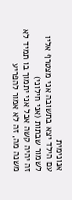אנונימית
עם הילד יצא בתשובה אני מצטרף אליו לשמור שבתות (אני חילוני)
זה יהיה קשה אבל אני יתמוך בו תמיד לא משנה מה, זה לא אמור להפריע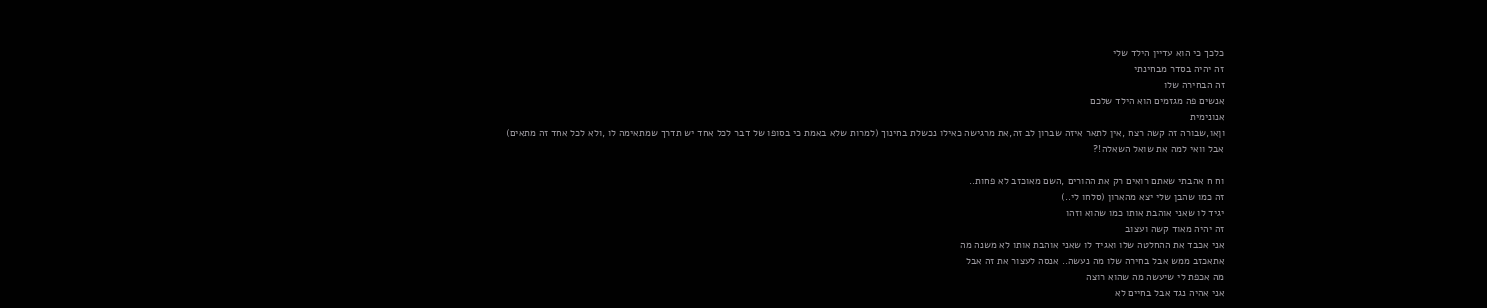כלכך כי הוא עדיין הילד שלי
זה יהיה בסדר מבחינתי
זה הבחירה שלו
אנשים פה מגזמים הוא הילד שלכם
אנונימית
וןאו,שבורה זה קשה רצח ,אין לתאר איזה שברון לב זה,את מרגישה כאילו נכשלת בחינוך (למרות שלא באמת כי בסופו של דבר לכל אחד יש תדרך שמתאימה לו ,ולא לכל אחד זה מתאים) אבל וואי למה את שואל השאלה!?

וח ח אהבתי שאתם רואים רק את ההורים ,השם מאוכזב לא פחות..
זה כמו שהבן שלי יצא מהארון (סלחו לי..)
יגיד לו שאני אוהבת אותו כמו שהוא וזהו
זה יהיה מאוד קשה ועצוב
אני אכבד את ההחלטה שלו ואגיד לו שאני אוהבת אותו לא משנה מה
אתאכזב ממש אבל בחירה שלו מה נעשה.. אנסה לעצור את זה אבל
מה אכפת לי שיעשה מה שהוא רוצה
אני אהיה נגד אבל בחיים לא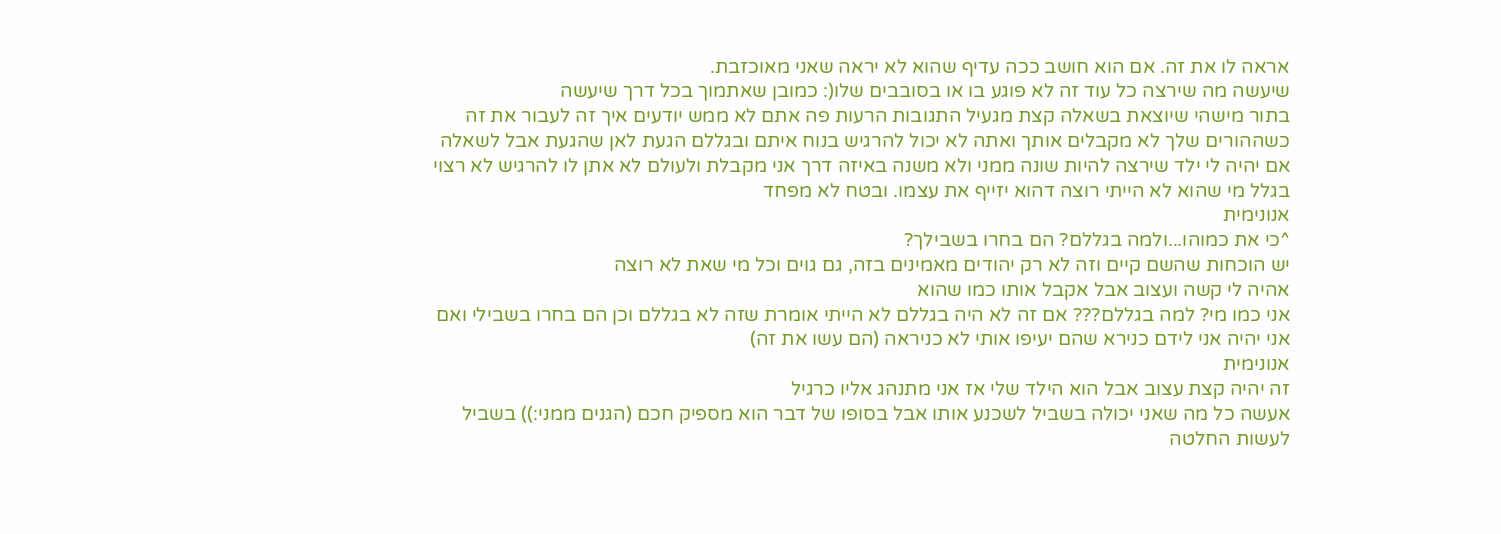אראה לו את זה. אם הוא חושב ככה עדיף שהוא לא יראה שאני מאוכזבת.
שיעשה מה שירצה כל עוד זה לא פוגע בו או בסובבים שלו(: כמובן שאתמוך בכל דרך שיעשה
בתור מישהי שיוצאת בשאלה קצת מגעיל התגובות הרעות פה אתם לא ממש יודעים איך זה לעבור את זה כשההורים שלך לא מקבלים אותך ואתה לא יכול להרגיש בנוח איתם ובגללם הגעת לאן שהגעת אבל לשאלה אם יהיה לי ילד שירצה להיות שונה ממני ולא משנה באיזה דרך אני מקבלת ולעולם לא אתן לו להרגיש לא רצוי בגלל מי שהוא לא הייתי רוצה דהוא יזייף את עצמו. ובטח לא מפחד
אנונימית
^כי את כמוהו...ולמה בגללם? הם בחרו בשבילך?
יש הוכחות שהשם קיים וזה לא רק יהודים מאמינים בזה, גם גוים וכל מי שאת לא רוצה
אהיה לי קשה ועצוב אבל אקבל אותו כמו שהוא
אני כמו מי? למה בגללם??? אם זה לא היה בגללם לא הייתי אומרת שזה לא בגללם וכן הם בחרו בשבילי ואם אני יהיה אני לידם כנירא שהם יעיפו אותי לא כניראה (הם עשו את זה)
אנונימית
זה יהיה קצת עצוב אבל הוא הילד שלי אז אני מתנהג אליו כרגיל
אעשה כל מה שאני יכולה בשביל לשכנע אותו אבל בסופו של דבר הוא מספיק חכם (הגנים ממני:)) בשביל לעשות החלטה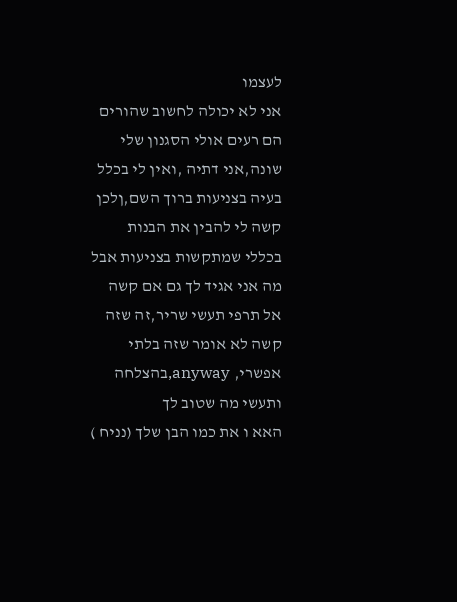לעצמו
אני לא יכולה לחשוב שהורים הם רעים אולי הסגנון שלי שונה,אני דתיה ,ואין לי בכלל בעיה בצניעות ברוך השם,ןלכן קשה לי להבין את הבנות בכללי שמתקשות בצניעות אבל מה אני אגיד לך גם אם קשה אל תרפי תעשי שריר,זה שזה קשה לא אומר שזה בלתי אפשרי, anyway,בהצלחה ותעשי מה שטוב לך
האא ו את כמו הבן שלך (נניח )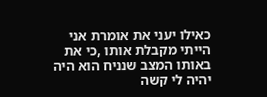כאילו יעני את אומרת אני הייתי מקבלת אותו ,כי את באותו המצב שנניח הוא היה
יהיה לי קשה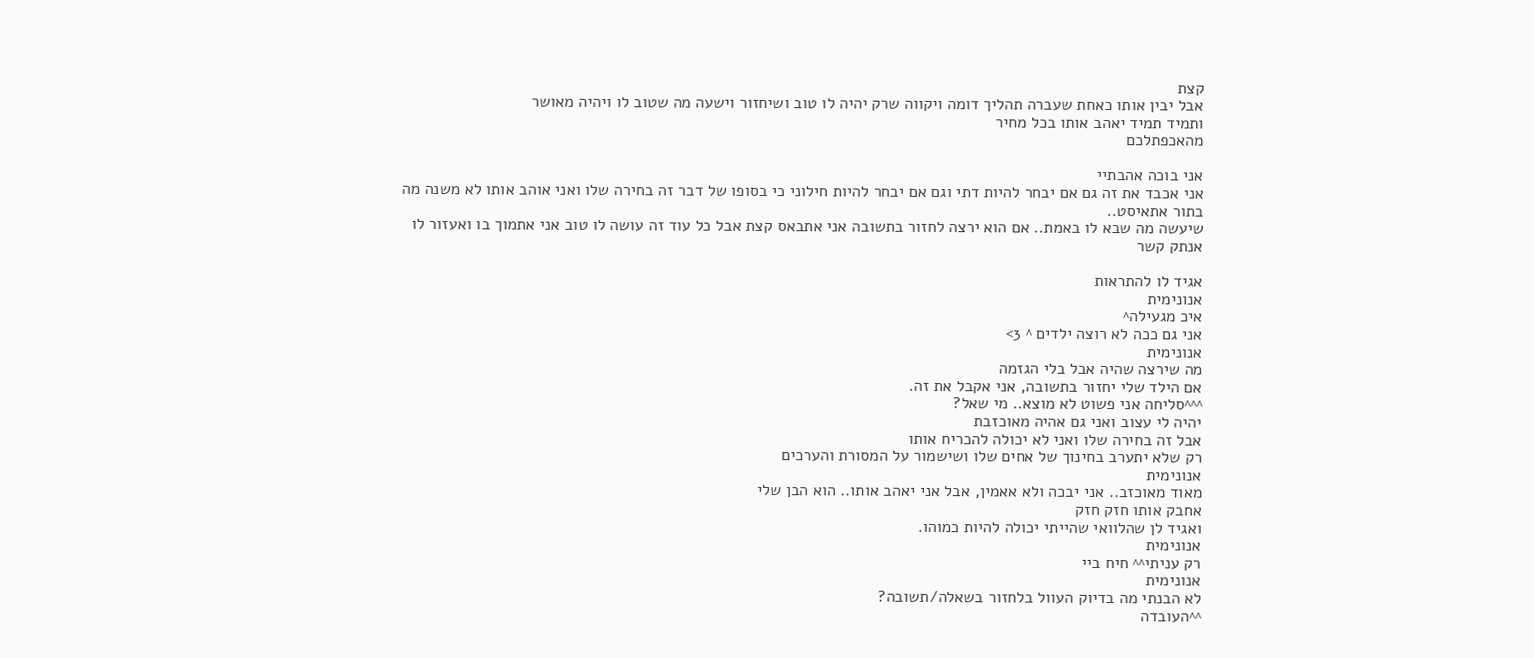קצת
אבל יבין אותו כאחת שעברה תהליך דומה ויקווה שרק יהיה לו טוב ושיחזור וישעה מה שטוב לו ויהיה מאושר
ותמיד תמיד יאהב אותו בכל מחיר
מהאכפתלכם

אני בוכה אהבתיי
אני אכבד את זה גם אם יבחר להיות דתי וגם אם יבחר להיות חילוני כי בסופו של דבר זה בחירה שלו ואני אוהב אותו לא משנה מה
בתור אתאיסט..
שיעשה מה שבא לו באמת.. אם הוא ירצה לחזור בתשובה אני אתבאס קצת אבל כל עוד זה עושה לו טוב אני אתמוך בו ואעזור לו
אנתק קשר

אגיד לו להתראות
אנונימית
איכ מגעילה^
אני גם ככה לא רוצה ילדים ^ 3>
אנונימית
מה שירצה שהיה אבל בלי הגזמה
אם הילד שלי יחזור בתשובה, אני אקבל את זה.
^^^סליחה אני פשוט לא מוצא.. מי שאל?
יהיה לי עצוב ואני גם אהיה מאוכזבת
אבל זה בחירה שלו ואני לא יכולה להכריח אותו
רק שלא יתערב בחינוך של אחים שלו ושישמור על המסורת והערכים
אנונימית
מאוד מאוכזב.. אני יבכה ולא אאמין, אבל אני יאהב אותו.. הוא הבן שלי
אחבק אותו חזק חזק
ואגיד לן שהלוואי שהייתי יכולה להיות כמוהו.
אנונימית
רק עניתי^^ חיח ביי
אנונימית
לא הבנתי מה בדיוק העוול בלחזור בשאלה/תשובה?
^^העובדה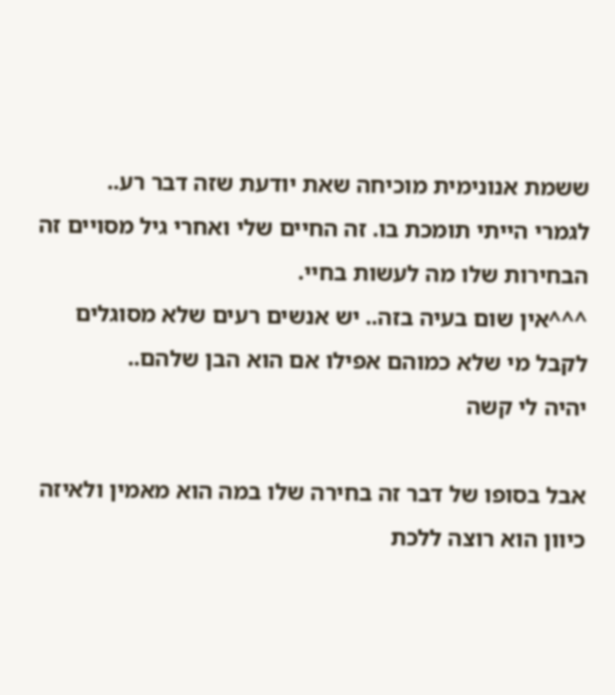ששמת אנונימית מוכיחה שאת יודעת שזה דבר רע..
לגמרי הייתי תומכת בו. זה החיים שלי ואחרי גיל מסויים זה הבחירות שלו מה לעשות בחיי.
^^^אין שום בעיה בזה.. יש אנשים רעים שלא מסוגלים לקבל מי שלא כמוהם אפילו אם הוא הבן שלהם..
יהיה לי קשה

אבל בסופו של דבר זה בחירה שלו במה הוא מאמין ולאיזה כיוון הוא רוצה ללכת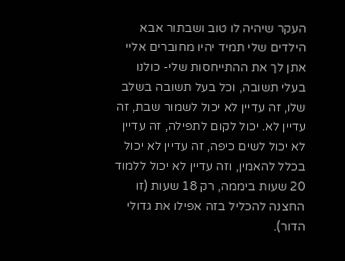העקר שיהיה לו טוב ושבתור אבא הילדים שלי תמיד יהיו מחוברים אליי
אתן לך את ההתייחסות שלי- כולנו בעלי תשובה, וכל בעל תשובה בשלב שלו, זה עדיין לא יכול לשמור שבת, זה עדיין לא. יכול לקום לתפילה, זה עדיין לא יכול לשים כיפה, זה עדיין לא יכול בכלל להאמין, וזה עדיין לא יכול ללמוד 20 שעות ביממה, רק 18 שעות (זו החצנה להכליל בזה אפילו את גדולי הדור).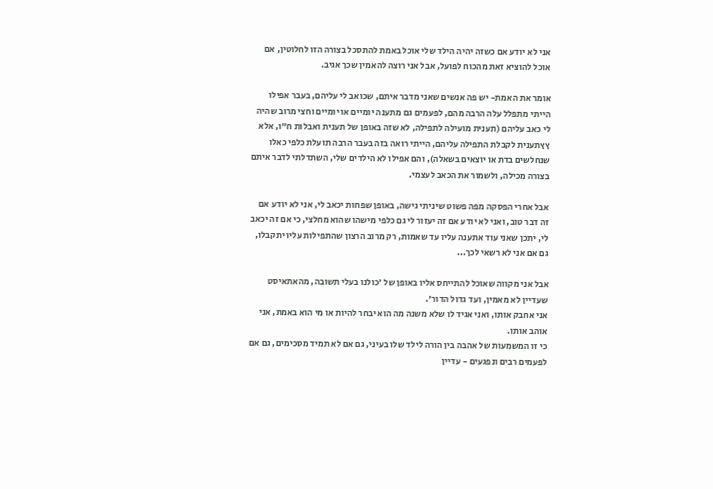אני לא יודע אם כשזה יהיה הילד שלי אוכל באמת להתסכל בצורה הזו לחלוטין, אם אוכל להוציא זאת מהכוח לפועל, אבל אני רוצה להאמין שכך אגיב.

אומר את האמת- יש פה אנשים שאני מדבר איתם, שכואב לי עליהם, בעבר אפילו הייתי מתפלל עלה הרבה מהם, לפעמים גם מתענה יומיים או יומיים וחצי מרוב שהיה לי כאב עליהם (תענית מועילה לתפילה, לא שזה באופן של תענית ואבלות ח"ו, אלא ץץתענית לקבלת התפילה עליהם, הייתי רואה בזה בעבר הרבה תועלת כלפי כאלו שנחלשים בדת או יוצאים בשאלה), והם אפילו לא הילדים שלי, השתדלתי לדבר איתם בצורה מכילה, ולשמור את הכאב לעצמי.

אבל אחרי הפסקה מפה פשוט שיניתי גישה, באופן שפחות יכאב לי, אני לא יודע אם זה דבר טוב, ואני לא יודע אם זה יעזור לי גם כלפי מישהו שהוא מחלצי, כי אם זה יכאב לי, יתכן שאני עוד אתענה עליו עד שאמות, רק מרוב הרצון שהתפילות עליו יתקבלו, גם אם אני לא רשאי לכך...

אבל אני מקווה שאוכל להתייחס אליו באופן של 'כולנו בעלי תשובה, מהאתאיסט שעדיין לא מאמין, ועד גדול הדור'.
אני אחבק אותו, ואני אגיד לו שלא משנה מה הוא יבחר להיות או מי הוא באמת, אני אוהב אותו.
כי זו המשמעות של אהבה בין הורה לילד שלו בעיני, גם אם לא תמיד מסכימים, גם אם לפעמים רבים ונפגעים - עדיין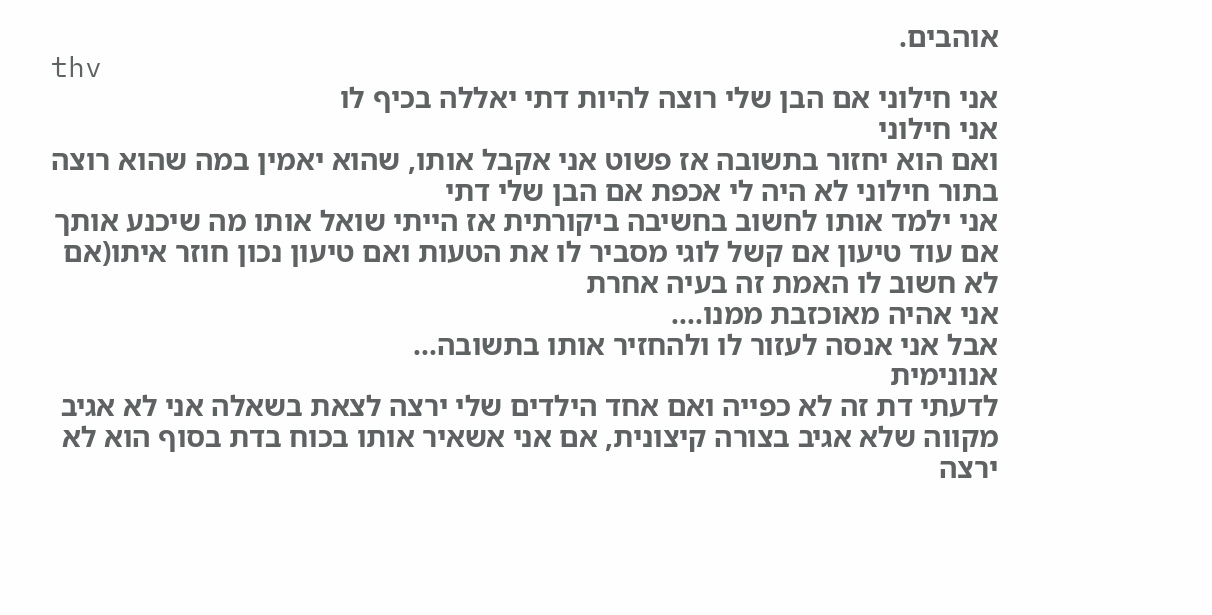אוהבים.
thv
אני חילוני אם הבן שלי רוצה להיות דתי יאללה בכיף לו
אני חילוני
ואם הוא יחזור בתשובה אז פשוט אני אקבל אותו, שהוא יאמין במה שהוא רוצה
בתור חילוני לא היה לי אכפת אם הבן שלי דתי
אני ילמד אותו לחשוב בחשיבה ביקורתית אז הייתי שואל אותו מה שיכנע אותך אם עוד טיעון אם קשל לוגי מסביר לו את הטעות ואם טיעון נכון חוזר איתו(אם לא חשוב לו האמת זה בעיה אחרת
אני אהיה מאוכזבת ממנו....
אבל אני אנסה לעזור לו ולהחזיר אותו בתשובה...
אנונימית
לדעתי דת זה לא כפייה ואם אחד הילדים שלי ירצה לצאת בשאלה אני לא אגיב מקווה שלא אגיב בצורה קיצונית, אם אני אשאיר אותו בכוח בדת בסוף הוא לא ירצה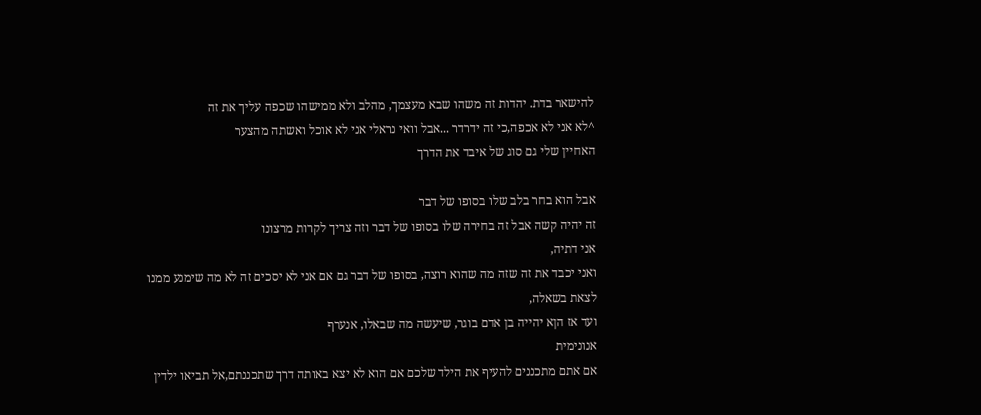להישאר בדת. יהדות זה משהו שבא מעצמך, מהלב ולא ממישהו שכפה עליך את זה
^לא אני לא אכפה,כי זה ידרדר ...אבל וואי נראלי אני לא אוכל ואשתה מהצער
האחיין שלי גם סוג של איבד את הדרך

אבל הוא בחר בלב שלו בסופו של דבר
זה יהיה קשה אבל זה בחירה שלו בסופו של דבר וזה צריך לקרות מרצונו
אני דתיה,
ואני יכבד את זה שזה מה שהוא רוצה, בסופו של דבר גם אם אני לא יסכים זה לא מה שימנע ממנו
לצאת בשאלה,
ועד אז הןא יהייה בן אדם בוגר, שיעשה מה שבאלו, אנערף
אנונימית
אם אתם מתכננים להעיף את הילד שלכם אם הוא לא יצא באותה דרך שתכננתם,אל תביאו ילדין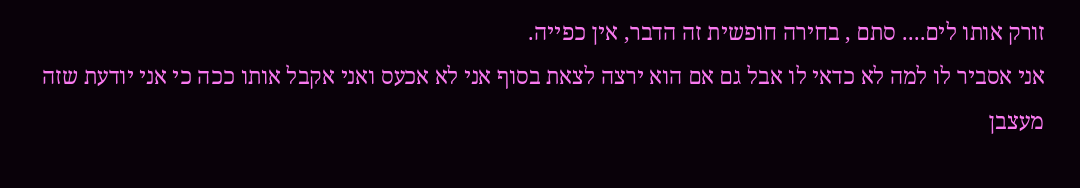זורק אותו לים.... סתם , בחירה חופשית זה הדבר, אין כפייה.
אני אסביר לו למה לא כדאי לו אבל גם אם הוא ירצה לצאת בסוף אני לא אכעס ואני אקבל אותו ככה כי אני יודעת שזה מעצבן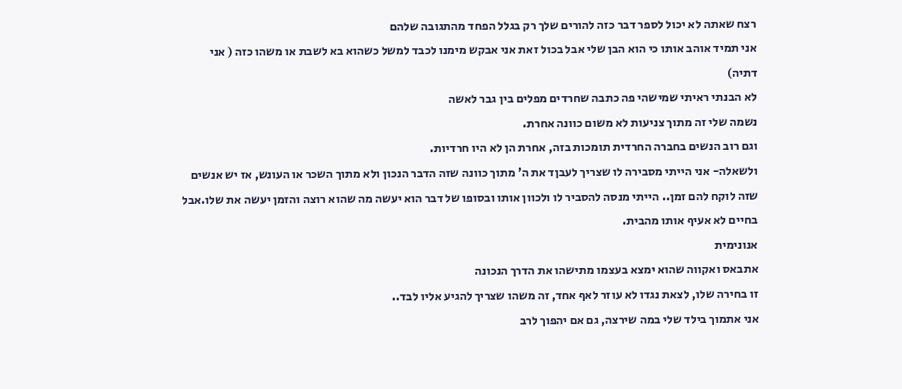רצח שאתה לא יכול לספר דבר כזה להורים שלך רק בגלל הפחד מהתגובה שלהם
אני תמיד אוהב אותו כי הוא הבן שלי אבל בכול זאת אני אבקש מימנו לכבד למשל כשהוא בא לשבת או משהו כזה ( אני דתיה)
לא הבנתי ראיתי שמישהי פה כתבה שחרדים מפלים בין גבר לאשה
נשמה שלי זה מתוך צניעות לא משום כוונה אחרת.
וגם רוב הנשים בחברה החרדית תומכות בזה, אחרת הן לא היו חרדיות.
ולשאלה- אני הייתי מסבירה לו שצריך לעבןד את ה' מתוך כוונה שזה הדבר הנכון ולא מתוך השכר או העונש, אז יש אנשים שזה לוקח להם זמן.. הייתי מנסה להסביר לו ולכוון אותו ובסופו של דבר הוא יעשה מה שהוא רוצה והזמן יעשה את שלו.אבל בחיים לא אעיף אותו מהבית.
אנונימית
אתבאס ואקווה שהוא ימצא בעצמו מתישהו את הדרך הנכונה
זו בחירה שלו, לצאת נגדו לא עוזר לאף אחד, זה משהו שצריך להגיע אליו לבד..
אני אתמוך בילד שלי במה שירצה, גם אם יהפוך לרב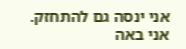אני ינסה גם להתחזק.
אני באה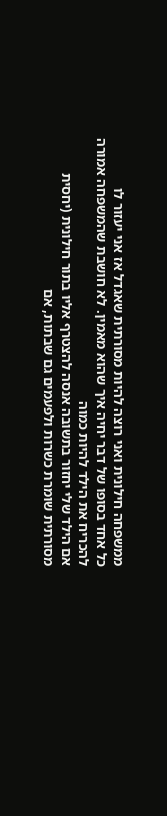ממשפחה חילונית ואני רוצה להיות מסורתית שאגדל אז אני יעזור לו
כל אחד בסופו של דבר יחיה איך שהוא מאמין. לא חושבת שהמשפחה אמורה להכריח את הילד להיות כמוה
אם הילד שלי יחזור בתשובה אנסה להצטרף אליו בתור חילונית (יחסית מסורתית שומרת כשרות ולפעמים גם שבתות, אם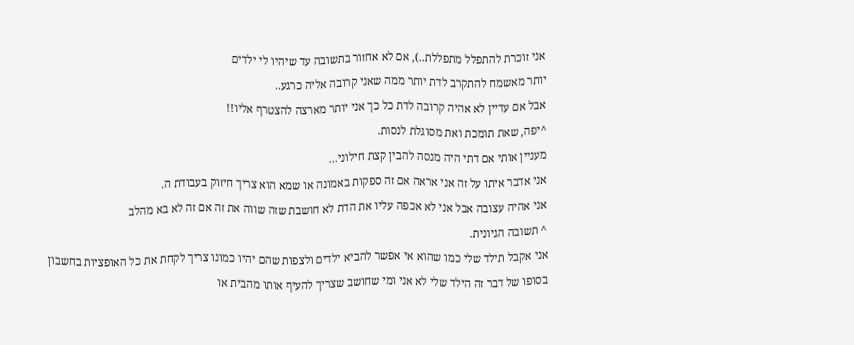אני זוכרת להתפלל מתפללת..), אם לא אחזור בתשובה עד שיהיו לי ילדים
יותר מאשמח להתקרב לדת יותר ממה שאני קרובה אליה כרגע..
אבל אם עדיין לא אהיה קרובה לדת כל כך אני יותר מארצה להצטרף אליו!!
^יפה, שאת תומכת ואת מסוגלת לנסות.
מעניין אותי אם דתי היה מנסה להבין קצת חילוני...
אני אדבר איתו על זה אני אראה אם זה ספקות באמונה או שמא הוא צריך חיזוק בעבודת ה.
אני אהיה עצובה אבל אני לא אכפה עליו את הדת לא חושבת שזה שווה את זה אם זה לא בא מהלב
^ תשובה הגיונית.
אני אקבל תילד שלי כמו שהוא אי אפשר להביא ילדים ולצפות שהם יהיו כמונו צריך לקחת את כל האופציות בחשבון בסופו של דבר זה הילד שלי לא אני ומי שחושב שצריך להעיף אותו מהבית או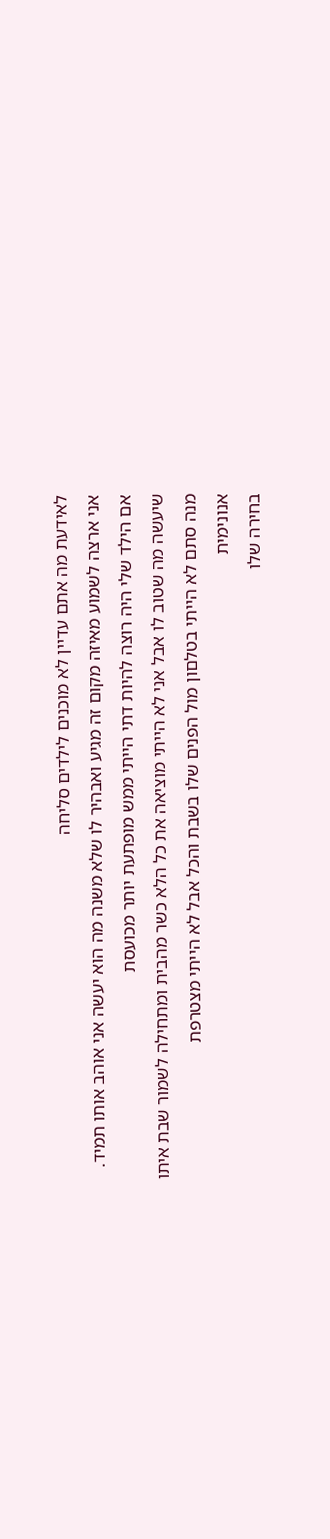לאידעת מה אתם עדיין לא מוכנים לילדים סליחה
אני ארצה לשמוע מאיזה מקום זה מגיע ואבהיר לו שלא משנה מה הוא יעשה אני אוהב אותו תמיד.
אם הילד שלי היה רוצה להיות דתי הייתי ממש מופתעת יותר מכועסת
שיעשה מה שטוב לו אבל אני לא הייתי מוציאה את כל הלא כשר מהבית ומתחילה לשמור שבת איתו
מנה סתם לא הייתי בטלםון מול הפנים שלו בשבת והכל אבל לא הייתי מצטרפת
אנונימית
בחירה שלו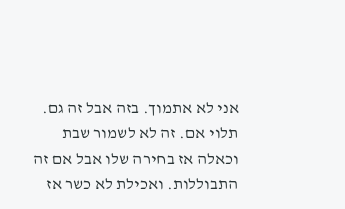אני לא אתמוך. בזה אבל זה גם. תלוי אם. זה לא לשמור שבת וכאלה אז בחירה שלו אבל אם זה התבוללות. ואכילת לא כשר אז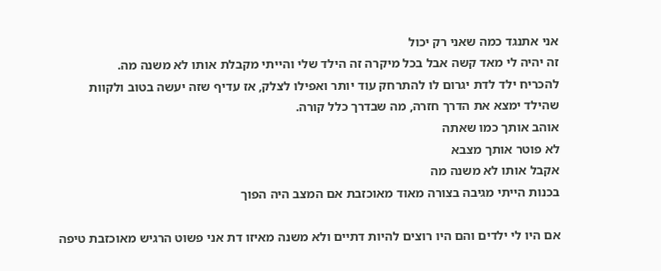אני אתנגד כמה שאני רק יכול
זה יהיה לי מאד קשה אבל בכל מיקרה זה הילד שלי והייתי מקבלת אותו לא משנה מה.
להכריח ילד לדת יגרום לו להתרחק עוד יותר ואפילו לצלק, אז עדיף שזה יעשה בטוב ולקוות שהילד ימצא את הדרך חזרה, מה שבדרך כלל קורה.
אוהב אותך כמו שאתה
לא פוטר אותך מצבא
אקבל אותו לא משנה מה
בכנות הייתי מגיבה בצורה מאוד מאוכזבת אם המצב היה הפוך

אם היו לי ילדים והם היו רוצים להיות דתיים ולא משנה מאיזו דת אני פשוט הרגיש מאוכזבת טיפה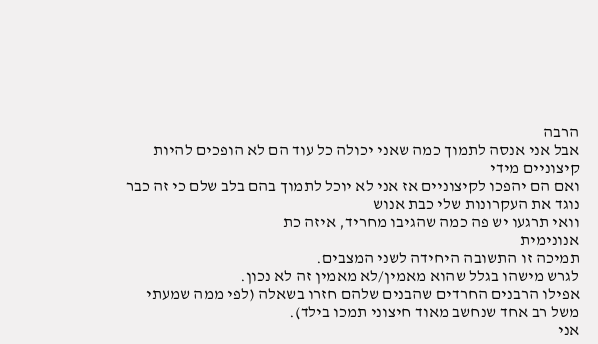הרבה
אבל אני אנסה לתמוך כמה שאני יכולה כל עוד הם לא הופכים להיות קיצוניים מידי
ואם הם יהפכו לקיצוניים אז אני לא יוכל לתמוך בהם בלב שלם כי זה כבר נוגד את העקרונות שלי כבת אנוש
וואי תרגעו יש פה כמה שהגיבו מחריד, איזה כת
אנונימית
תמיכה זו התשובה היחידה לשני המצבים.
לגרש מישהו בגלל שהוא מאמין/לא מאמין זה לא נכון.
אפילו הרבנים החרדים שהבנים שלהם חזרו בשאלה (לפי ממה שמעתי משל רב אחד שנחשב מאוד חיצוני תמכו בילד).
אני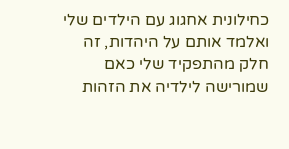כחילונית אחגוג עם הילדים שלי ואלמד אותם על היהדות, זה חלק מהתפקיד שלי כאם שמורישה לילדיה את הזהות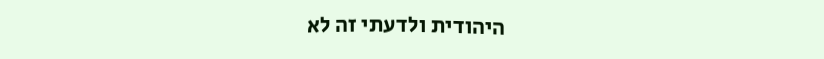היהודית ולדעתי זה לא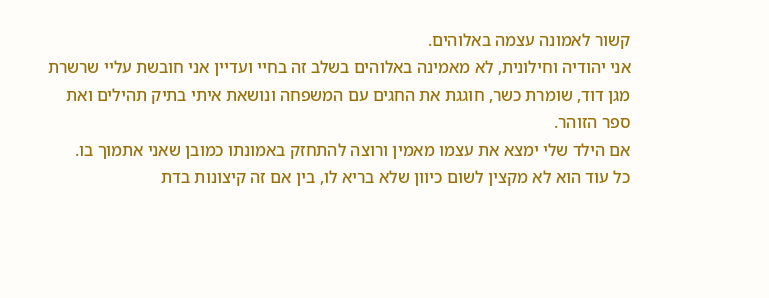קשור לאמונה עצמה באלוהים.
אני יהודיה וחילונית, לא מאמינה באלוהים בשלב זה בחיי ועדיין אני חובשת עליי שרשרת מגן דוד, שומרת כשר, חוגגת את החגים עם המשפחה ונושאת איתי בתיק תהילים ואת ספר הזוהר.
אם הילד שלי ימצא את עצמו מאמין ורוצה להתחזק באמונתו כמובן שאני אתמוך בו.
כל עוד הוא לא מקצין לשום כיוון שלא בריא לו, בין אם זה קיצונות בדת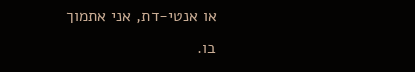או אנטי-דת, אני אתמוך בו.